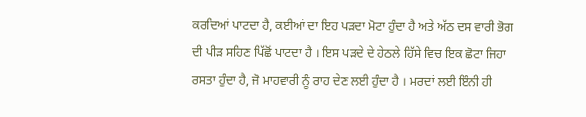ਕਰਦਿਆਂ ਪਾਟਦਾ ਹੈ, ਕਈਆਂ ਦਾ ਇਹ ਪੜਦਾ ਮੋਟਾ ਹੁੰਦਾ ਹੈ ਅਤੇ ਅੱਠ ਦਸ ਵਾਰੀ ਭੋਗ ਦੀ ਪੀੜ ਸਹਿਣ ਪਿੱਛੋਂ ਪਾਟਦਾ ਹੈ । ਇਸ ਪੜਦੇ ਦੇ ਹੇਠਲੇ ਹਿੱਸੇ ਵਿਚ ਇਕ ਛੋਟਾ ਜਿਹਾ ਰਸਤਾ ਹੁੰਦਾ ਹੈ, ਜੋ ਮਾਹਵਾਰੀ ਨੂੰ ਰਾਹ ਦੇਣ ਲਈ ਹੁੰਦਾ ਹੈ । ਮਰਦਾਂ ਲਈ ਇੰਨੀ ਹੀ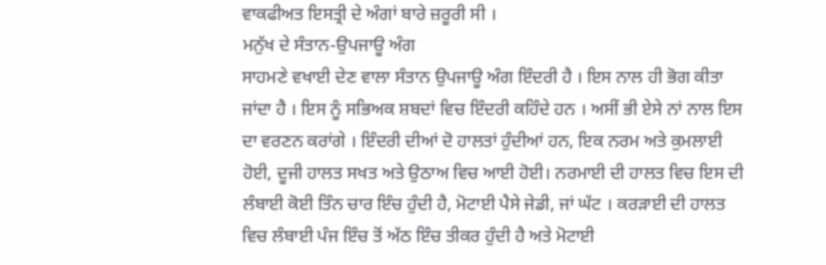ਵਾਕਫੀਅਤ ਇਸਤ੍ਰੀ ਦੇ ਅੰਗਾਂ ਬਾਰੇ ਜ਼ਰੂਰੀ ਸੀ ।
ਮਨੁੱਖ ਦੇ ਸੰਤਾਨ-ਉਪਜਾਊ ਅੰਗ
ਸਾਹਮਣੇ ਵਖਾਈ ਦੇਣ ਵਾਲਾ ਸੰਤਾਨ ਉਪਜਾਊ ਅੰਗ ਇੰਦਰੀ ਹੈ । ਇਸ ਨਾਲ ਹੀ ਭੋਗ ਕੀਤਾ ਜਾਂਦਾ ਹੈ । ਇਸ ਨੂੰ ਸਭਿਅਕ ਸ਼ਬਦਾਂ ਵਿਚ ਇੰਦਰੀ ਕਹਿੰਦੇ ਹਨ । ਅਸੀਂ ਭੀ ਏਸੇ ਨਾਂ ਨਾਲ ਇਸ ਦਾ ਵਰਣਨ ਕਰਾਂਗੇ । ਇੰਦਰੀ ਦੀਆਂ ਦੋ ਹਾਲਤਾਂ ਹੁੰਦੀਆਂ ਹਨ, ਇਕ ਨਰਮ ਅਤੇ ਕੁਮਲਾਈ ਹੋਈ, ਦੂਜੀ ਹਾਲਤ ਸਖਤ ਅਤੇ ਉਠਾਅ ਵਿਚ ਆਈ ਹੋਈ। ਨਰਮਾਈ ਦੀ ਹਾਲਤ ਵਿਚ ਇਸ ਦੀ ਲੰਬਾਈ ਕੋਈ ਤਿੰਨ ਚਾਰ ਇੰਚ ਹੁੰਦੀ ਹੈ, ਮੋਟਾਈ ਪੈਸੇ ਜੇਡੀ, ਜਾਂ ਘੱਟ । ਕਰੜਾਈ ਦੀ ਹਾਲਤ ਵਿਚ ਲੰਬਾਈ ਪੰਜ ਇੰਚ ਤੋਂ ਅੱਠ ਇੰਚ ਤੀਕਰ ਹੁੰਦੀ ਹੈ ਅਤੇ ਮੋਟਾਈ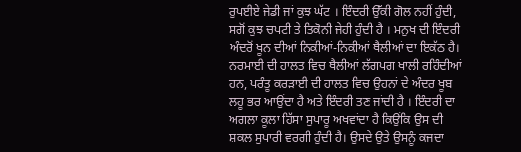ਰੁਪਈਏ ਜੇਡੀ ਜਾਂ ਕੁਝ ਘੱਟ । ਇੰਦਰੀ ਉੱਕੀ ਗੋਲ ਨਹੀਂ ਹੁੰਦੀ, ਸਗੋਂ ਕੁਝ ਚਪਟੀ ਤੇ ਤਿਕੋਨੀ ਜੇਹੀ ਹੁੰਦੀ ਹੈ । ਮਨੁਖ ਦੀ ਇੰਦਰੀ ਅੰਦਰੋਂ ਖੂਨ ਦੀਆਂ ਨਿਕੀਆਂ-ਨਿਕੀਆਂ ਥੈਲੀਆਂ ਦਾ ਇਕੱਠ ਹੈ। ਨਰਮਾਈ ਦੀ ਹਾਲਤ ਵਿਚ ਥੈਲੀਆਂ ਲੱਗਪਗ ਖਾਲੀ ਰਹਿੰਦੀਆਂ ਹਨ, ਪਰੰਤੂ ਕਰੜਾਈ ਦੀ ਹਾਲਤ ਵਿਚ ਉਹਨਾਂ ਦੇ ਅੰਦਰ ਖੂਬ ਲਹੂ ਭਰ ਆਉਂਦਾ ਹੈ ਅਤੇ ਇੰਦਰੀ ਤਣ ਜਾਂਦੀ ਹੈ । ਇੰਦਰੀ ਦਾ ਅਗਲਾ ਕੂਲਾ ਹਿੱਸਾ ਸੁਪਾਰੂ ਅਖਵਾਂਦਾ ਹੈ ਕਿਉਂਕਿ ਉਸ ਦੀ ਸ਼ਕਲ ਸੁਪਾਰੀ ਵਰਗੀ ਹੁੰਦੀ ਹੈ। ਉਸਦੇ ਉਤੇ ਉਸਨੂੰ ਕਜਦਾ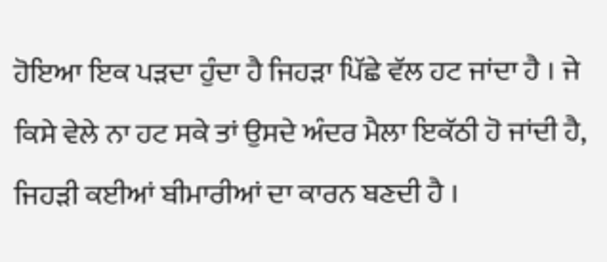ਹੋਇਆ ਇਕ ਪੜਦਾ ਹੁੰਦਾ ਹੈ ਜਿਹੜਾ ਪਿੱਛੇ ਵੱਲ ਹਟ ਜਾਂਦਾ ਹੈ । ਜੇ ਕਿਸੇ ਵੇਲੇ ਨਾ ਹਟ ਸਕੇ ਤਾਂ ਉਸਦੇ ਅੰਦਰ ਮੈਲਾ ਇਕੱਠੀ ਹੋ ਜਾਂਦੀ ਹੈ, ਜਿਹੜੀ ਕਈਆਂ ਬੀਮਾਰੀਆਂ ਦਾ ਕਾਰਨ ਬਣਦੀ ਹੈ ।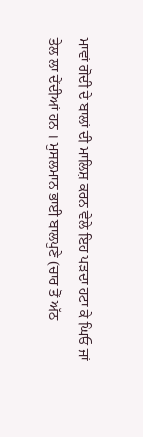ਮਾਵਾਂ ਗੋਦੀ ਦੇ ਬਾਲਾਂ ਦੀ ਮਾਲਿਸ਼ ਕਰਨ ਵੇਲੇ ਇਹ ਪੜਦਾ ਹਟਾ ਕੇ ਘਿਓ ਜਾਂ ਤੇਲ ਲਾ ਦੇਂਦੀਆਂ ਹਨ । ਮੁਸਲਮਾਨ ਭਾਈ ਬਾਲਪੁਣੇ (ਚਾਰ ਤੋਂ ਅੱਠ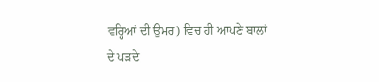ਵਰ੍ਹਿਆਂ ਦੀ ਉਮਰ) ਵਿਚ ਹੀ ਆਪਣੇ ਬਾਲਾਂ ਦੇ ਪੜਦੇ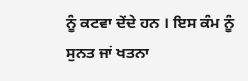ਨੂੰ ਕਟਵਾ ਦੇਂਦੇ ਹਨ । ਇਸ ਕੰਮ ਨੂੰ ਸੁਨਤ ਜਾਂ ਖਤਨਾ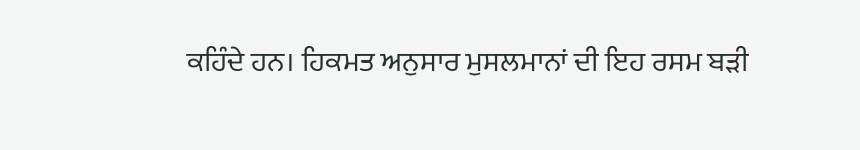ਕਹਿੰਦੇ ਹਨ। ਹਿਕਮਤ ਅਨੁਸਾਰ ਮੁਸਲਮਾਨਾਂ ਦੀ ਇਹ ਰਸਮ ਬੜੀ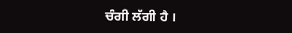ਚੰਗੀ ਲੱਗੀ ਹੈ ।